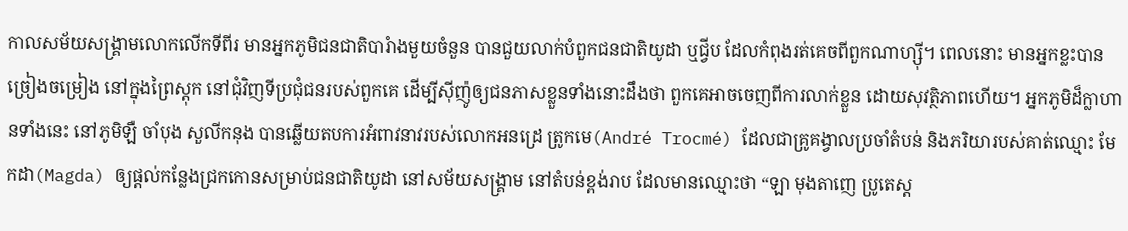កាលសម័យសង្រ្គាមលោកលើកទីពីរ មានអ្នកភូមិជនជាតិបារំាងមួយចំនួន បានជួយលាក់បំពួកជនជាតិយូដា ឬជ្វីប ដែលកំពុងរត់គេចពីពួកណាហ្ស៊ី។ ពេលនោះ មានអ្នកខ្លះបានច្រៀងចម្រៀង នៅក្នុងព្រៃស្តុក នៅជុំវិញទីប្រជុំជនរបស់ពួកគេ ដើម្បីស៊ីញ៉ូឲ្យជនភាសខ្លួនទាំងនោះដឹងថា ពួកគេអាចចេញពីការលាក់ខ្លួន ដោយសុវត្ថិភាពហើយ។ អ្នកភូមិដ៏ក្លាហានទាំងនេះ នៅភូមិឡឺ ចាំបុង សួលីកនុង បានឆ្លើយតបការអំពាវនាវរបស់លោកអនដ្រេ ត្រូកមេ(André Trocmé) ដែលជាគ្រូគង្វាលប្រចាំតំបន់ និងភរិយារបស់គាត់ឈ្មោះ មែកដា(Magda) ឲ្យផ្តល់កន្លែងជ្រកកោនសម្រាប់ជនជាតិយូដា នៅសម័យសង្រ្គាម នៅតំបន់ខ្ពង់រាប ដែលមានឈ្មោះថា “ឡា មុងតាញេ ប្រូតេស្ត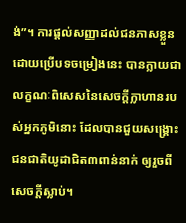ង់”។ ការផ្តល់សញ្ញាដល់ជនភាសខ្លួន ដោយប្រើបទចម្រៀងនេះ បានក្លាយជាលក្ខណៈពិសេសនៃសេចក្តីក្លាហានរបស់អ្នកភូមិនោះ ដែលបានជួយសង្រ្គោះជនជាតិយូដាជិត៣ពាន់នាក់ ឲ្យរួចពីសេចក្តីស្លាប់។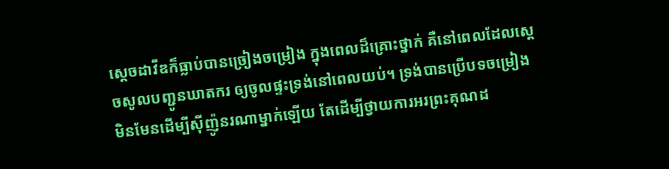ស្តេចដាវីឌក៏ធ្លាប់បានច្រៀងចម្រៀង ក្នុងពេលដ៏គ្រោះថ្នាក់ គឺនៅពេលដែលស្តេចសូលបញ្ជូនឃាតករ ឲ្យចូលផ្ទះទ្រង់នៅពេលយប់។ ទ្រង់បានប្រើបទចម្រៀង មិនមែនដើម្បីស៊ីញ៉ូនរណាម្នាក់ឡើយ តែដើម្បីថ្វាយការអរព្រះគុណដ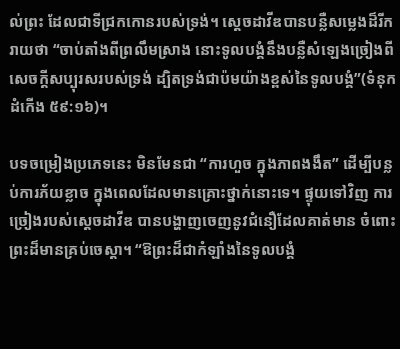ល់ព្រះ ដែលជាទីជ្រកកោនរបស់ទ្រង់។ ស្តេចដាវីឌបានបន្លឺសម្លេងដ៏រីករាយថា “ចាប់តាំងពីព្រលឹមស្រាង នោះទូលបង្គំនឹងបន្លឺសំឡេងច្រៀងពីសេចក្តីសប្បុរសរបស់ទ្រង់ ដ្បិតទ្រង់ជាប៉មយ៉ាងខ្ពស់នៃទូលបង្គំ”(ទំនុកដំកើង ៥៩:១៦)។

បទចម្រៀងប្រភេទនេះ មិនមែនជា “ការហួច ក្នុងភាពងងឹត” ដើម្បីបន្លប់ការភ័យខ្លាច ក្នុងពេលដែលមានគ្រោះថ្នាក់នោះទេ។ ផ្ទុយទៅវិញ ការច្រៀងរបស់ស្តេចដាវីឌ បានបង្ហាញចេញនូវជំនឿដែលគាត់មាន ចំពោះព្រះដ៏មានគ្រប់ចេស្តា។ “ឱព្រះដ៏ជាកំឡាំងនៃទូលបង្គំ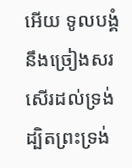អើយ ទូលបង្គំនឹងច្រៀងសរសើរដល់ទ្រង់ ដ្បិតព្រះទ្រង់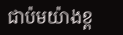ជាប៉មយ៉ាងខ្ព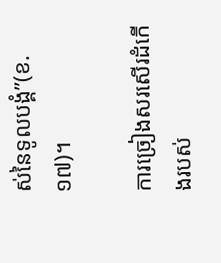ស់នៃទូលបង្គំ”(ខ.១៧)។

ការច្រៀងសរសើរដំកើងរបស់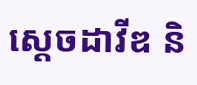ស្តេចដាវីឌ និ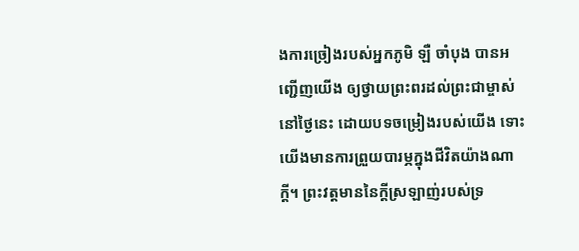ងការច្រៀងរបស់អ្នកភូមិ ឡឺ ចាំបុង បានអញ្ជើញយើង ឲ្យថ្វាយព្រះពរដល់ព្រះជាម្ចាស់ នៅថ្ងៃនេះ ដោយបទចម្រៀងរបស់យើង ទោះយើងមានការព្រួយបារម្ភក្នុងជីវិតយ៉ាងណាក្តី។ ព្រះវត្តមាននៃក្តីស្រឡាញ់របស់ទ្រ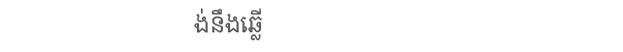ង់នឹងឆ្លើ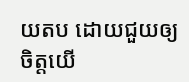យតប ដោយជួយឲ្យចិត្តយើ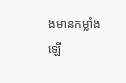ងមានកម្លាំងឡើ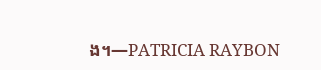ង។—PATRICIA RAYBON